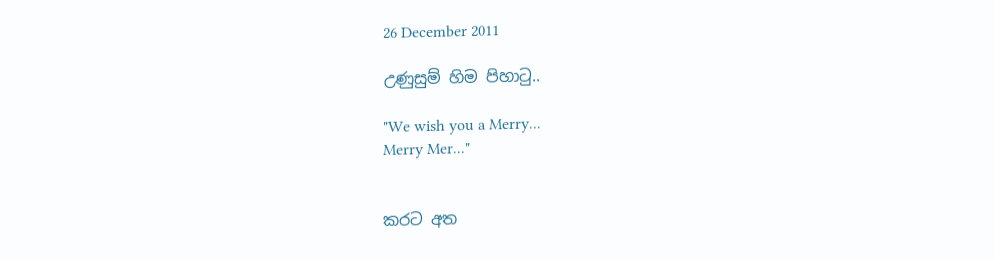26 December 2011

උණුසුම් හිම පිහාටු..

"We wish you a Merry...
Merry Mer..."


කරට අත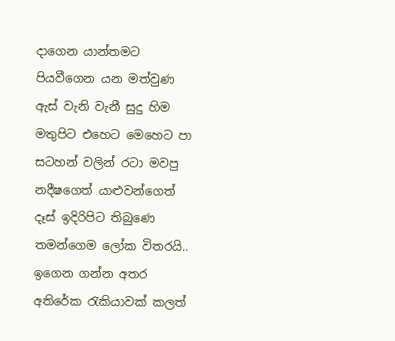දාගෙන යාන්තමට පියවීගෙන යන මත්වුණ ඇස් වැනි වැනී සුදු හිම මතුපිට එහෙට මෙහෙට පා සටහන් වලින් රටා මවපු නදීෂගෙත් යාළුවන්ගෙත් දෑස් ඉදිරිපිට ති‍බුණෙ තමන්ගෙම ලෝක විතරයි.. ඉගෙන ගන්න අතර අතිරේක රැකියාවක් කලත්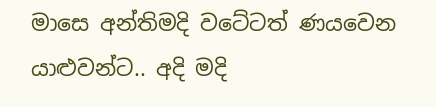මාසෙ අන්තිමදි වටේටත් ණයවෙන යාළුවන්ට.. අදි මදි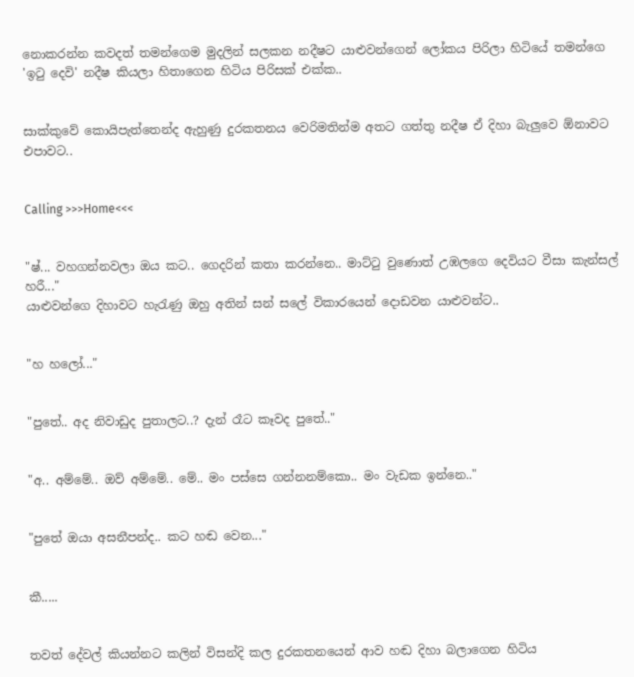නොකරන්න කවදත් තමන්ගෙම මුදලින් සලකන නදීෂට යාළුවන්ගෙන් ලෝකය පිරිලා හිටියේ තමන්ගෙ 'ඉටු දෙවි' නදීෂ කියලා හිතාගෙන හිටිය පිරිසක් එක්ක..


සාක්කුවේ කොයිපැත්තෙන්ද ඇහුණු දුරකතන‍ය වෙරිමතින්ම අතට ගත්තු නදීෂ ඒ දිහා බැලුවෙ ඕනාවට එපාවට..


Calling >>>Home<<<


"ෂ්... වහගන්නවලා ඔය කට.. ගෙදරින් කතා කරන්නෙ.. මාට්ටු වුණොත් උඹලගෙ දෙවියට වීසා කැන්සල් හරී..."
යාළුවන්ගෙ දිහාවට හැරැණු ඔහු අතින් සන් සලේ විකාරයෙන් දොඩවන යාළුවන්ට..


"හ හලෝ..."


"පුතේ.. අද නිවාඩුද පුතාලට..? දැන් රෑට කෑවද පුතේ.."


"අ.. අම්මේ.. ඔව් අම්මේ.. මේ.. මං පස්සෙ ගන්නනම්කො.. මං වැඩක ඉන්නෙ.."


"පුතේ ඔයා අසනීපන්ද.. කට හඬ වෙන..."


කී.....


තවත් දේවල් කියන්නට කලින් විසන්දි කල දුරකතනයෙන් ආව හඬ දිහා බලාගෙන හිටිය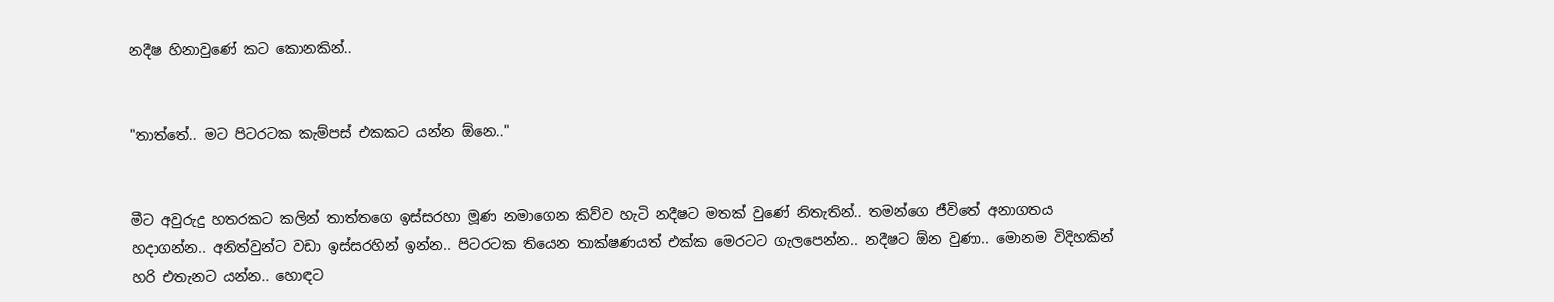නදීෂ හිනාවුණේ කට කොනකින්..


"තාත්තේ.. මට පිටරටක කැම්පස් එකකට යන්න ඕනෙ.."


මීට අවුරුදු හතරකට කලින් තාත්තගෙ ඉස්සරහා මූණ නමාගෙන කිව්ව හැටි නදීෂට මතක් වුණේ නිතැතින්.. තමන්ගෙ ජීවිතේ අනාගතය හදාගන්න.. අනිත්වුන්ට වඩා ඉස්සරහින් ඉන්න.. පිටරටක තියෙන තාක්ෂණයත් එක්ක මෙරටට ගැලපෙන්න.. නදීෂට ඕන වුණා.. මොනම විදිහකින් හරි එතැනට යන්න.. හොඳට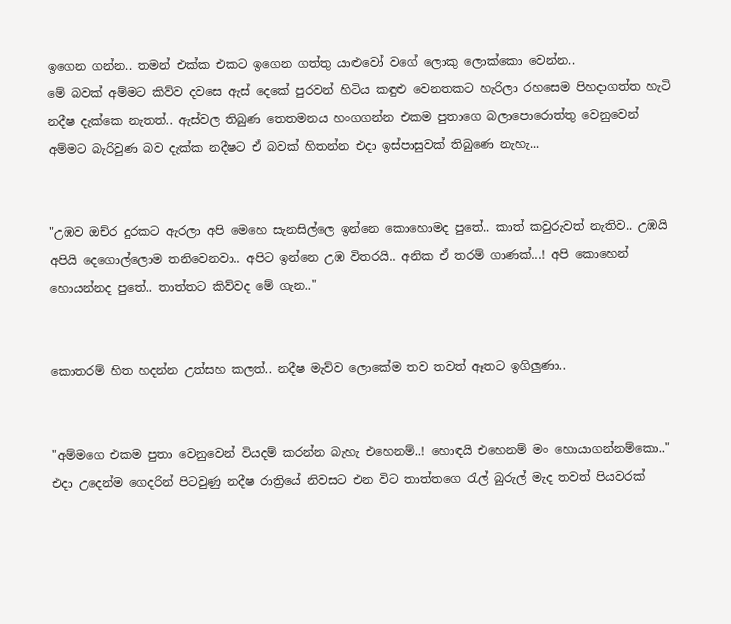ඉගෙන ගන්න.. තමන් එක්ක එකට ඉගෙන ගත්තු යාළුවෝ වගේ ලොකු ලොක්කො වෙන්න..
මේ බවක් අම්මට කිව්ව දවසෙ ඇස් දෙකේ පුරවන් හිටිය කඳුළු වෙනතකට හැරිලා රහසෙම පිහදාගත්ත හැටි නදීෂ දැක්කෙ නැතත්.. ඇස්වල තිබුණ තෙතමනය හංගගන්න එකම පුතාගෙ බලාපොරොත්තු වෙනුවෙන් අම්මට බැරිවුණ බව දැක්ක නදීෂට ඒ බවක් හිතන්න එදා ඉස්පාසුවක් තිබුණෙ නැහැ...


"උඹව ඔච්ර දුරකට ඇරලා අපි මෙහෙ සැනසිල්ලෙ ඉන්නෙ කොහොමද පුතේ.. කාත් කවුරුවත් නැතිව.. උඹයි අපියි දෙගොල්ලොම තනිවෙනවා.. අපිට ඉන්නෙ උඹ විතරයි.. අනික ඒ තරම් ගාණක්...! අපි කොහෙන් හොයන්නද පුතේ.. තාත්තට කිව්වද මේ ගැන.."


කොතරම් හිත හදන්න උත්සහ කලත්.. නදීෂ මැව්ව ලොකේම තව තවත් ඈතට ඉගිලුණා..


"අම්මගෙ එකම පුතා වෙනුවෙන් වියදම් කරන්න බැහැ එහෙනම්..! හොඳයි එහෙනම් මං හොයාගන්නම්කො.."
එදා උදෙන්ම ගෙදරින් පිටවුණු නදීෂ රාත්‍රියේ නිවසට එන විට තාත්තගෙ රැල් බුරුල් මැද තවත් පියවරක්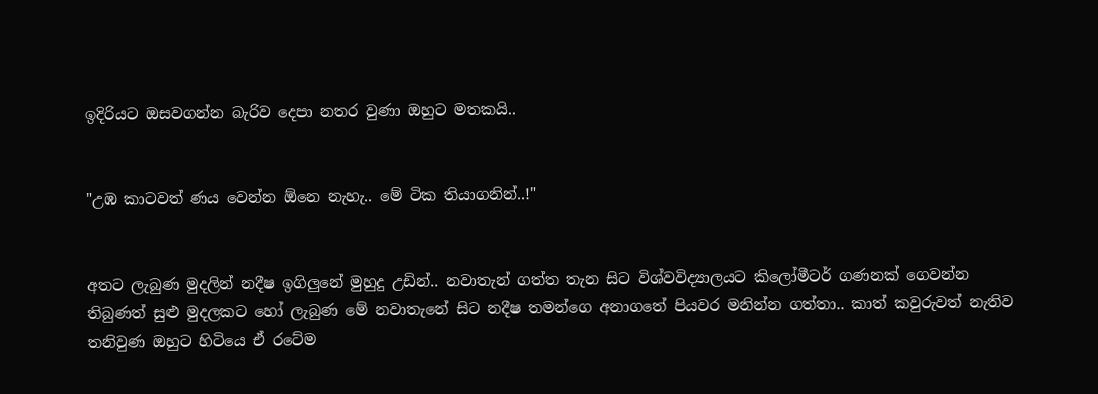ඉදිරියට ඔසවගන්න බැරිව දෙපා නතර වුණා ඔහුට මතකයි..


"උඹ කාටවත් ණය වෙන්න ඕනෙ නැහැ.. මේ ටික තියාගනින්..!"


අතට ලැබුණ මුදලින් නදීෂ ඉගිලුනේ මුහුදු උඩින්.. නවාතැන් ගත්ත තැන සිට විශ්වවිද්‍යාලයට කිලෝමීටර් ගණනක් ගෙවන්න තිබුණත් සුළු මුදලකට හෝ ලැබුණ මේ නවාතැනේ සිට නදීෂ තමන්ගෙ අනාගතේ පියවර මනින්න ගත්තා.. කාත් කවුරුවත් නැතිව තනිවුණ ඔහුට හිටියෙ ඒ රටේම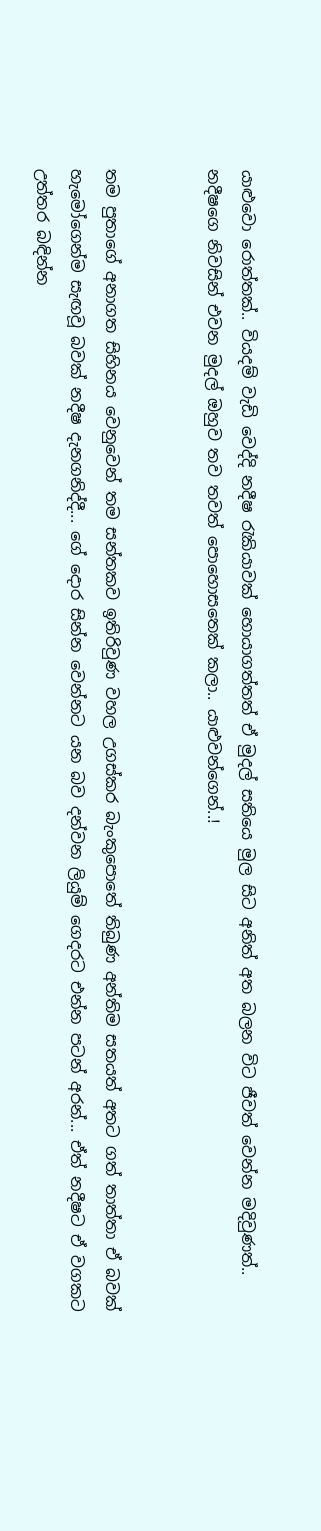යාළුවො රොත්තක්.. වියදම් වැඩි වෙද්දි නදීෂ රැකියාවක් හොයාගත්තත් ඒ මුදල් සතියෙ මුල සිට අනිත් අත බලන විට ජීවත් වෙන්න මදිවුණත්.. නදීෂගෙ නිවසින් එවන මුදල් ඔහුව තව තවත් පොහොසතෙක් කලා.. යාළුවන්ගෙන්..!


තම පුතාගේ අනාගත සිහිනය වෙනුවෙන් තම සන්තකව ඉතිරිවුණ වහල උගස්කර බැංකුපොතේ තිබුණ අන්තිම සතයත් අතට ගත් තාත්තා ඒ බවක් හැමෝගෙන්ම සැඟවූ බවක් නදීෂ දැනගනිද්දී... ගේ දොර සින්න වෙන්නට යන බව දන්වන ලියුම් ගෙදරට එන්න පටන් අරන්... ඒත් නදීෂට ඒ වගකට උත්තර බඳින්න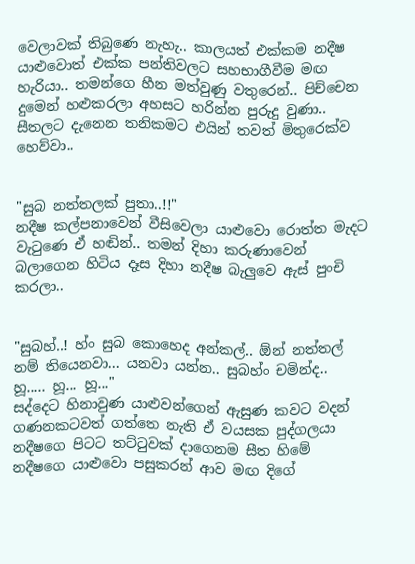වෙලාවක් තිබුණෙ නැහැ.. කාලයත් එක්කම නදීෂ යා‍ළුවොත් එක්ක පන්තිවලට සහභාගීවීම මඟ හැරියා.. තමන්ගෙ හීන මත්වුණු වතුරෙන්.. පිච්චෙන දුමෙන් හළුකරලා අහසට හරින්න පුරුදු වුණා.. සීතලට දැනෙන තනිකමට එයින් තවත් මි‍තුරෙක්ව හෙව්වා..


"සුබ නත්තලක් පුතා..!!"
නදීෂ කල්පනාවෙන් වීසිවෙලා යාළුවො රොත්ත මැදට වැ‍ටුණෙ ඒ හඬින්.. තමන් දිහා කරුණාවෙන් බලාගෙන හිටිය දෑස දිහා නදීෂ බැලුවෙ ඇස් පුංචි කරලා..


"සුබහ්..! හ්ං සුබ කොහෙද අන්කල්.. ඕන් නත්තල් නම් තියෙනවා... යනවා යන්න.. සුබහ්ං චමින්ද.. හූ..... හූ... හූ..."
සද්දෙට හිනාවුණ යාළුවන්ගෙන් ඇසුණ කවට වදන් ගණනකටවත් ගත්තෙ නැති ඒ වයසක පුද්ගලයා නදීෂගෙ පිටට තට්ටුවක් දාගෙනම සීත හිමේ නදීෂගෙ යාළුවො පසුකරන් ආව මඟ දිගේ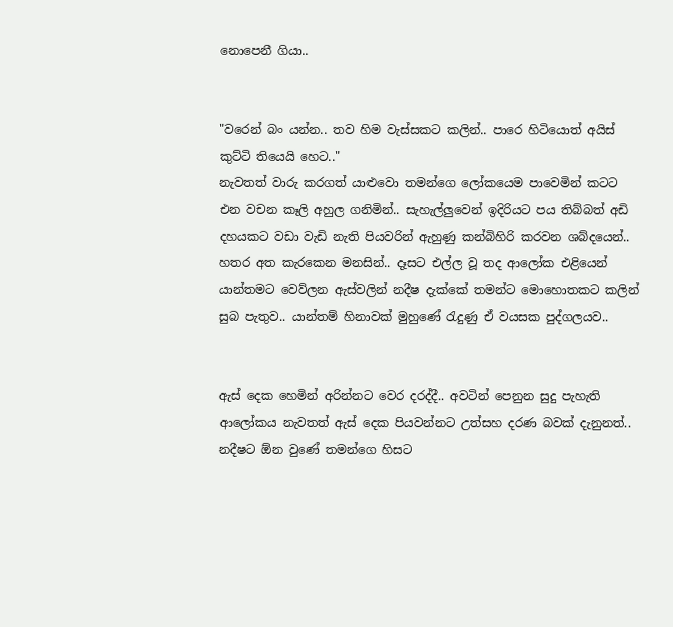නොපෙනී ගියා..


"වරෙන් බං යන්න.. තව හිම වැස්සකට කලින්.. පාරෙ හිටියොත් අයිස් කුට්ටි තියෙයි හෙට.."
නැවතත් වාරු කරගත් යාළුවො තමන්ගෙ ලෝකයෙම පාවෙමින් කටට එන වචන කෑලි අහුල ගනිමින්.. සැහැල්ලුවෙන් ඉදිරියට පය තිබ්බත් අඩි දහයකට වඩා වැඩි නැති පියවරින් ඇහුණු කන්බිහිරි කරවන ශබ්දයෙන්.. හතර අත කැරකෙන මනසින්.. දෑසට එල්ල වූ තද ආලෝක එළියෙන් යාන්තමට වෙව්ලන ඇස්වලින් නදීෂ දැක්කේ තමන්ට මොහොතකට කලින් සුබ පැතුව.. යාන්තම් හිනාවක් මුහුණේ රැදුණු ඒ වයසක පුද්ගලයව..


ඇස් දෙක හෙමින් අරින්නට වෙර දරද්දී.. අවටින් පෙනුන සුදු පැහැති ආලෝකය නැවතත් ඇස් දෙක පියවන්නට උත්සහ දරණ බවක් දැනුනත්.. නදීෂට ඕ‍න වුණේ තමන්ගෙ හිසට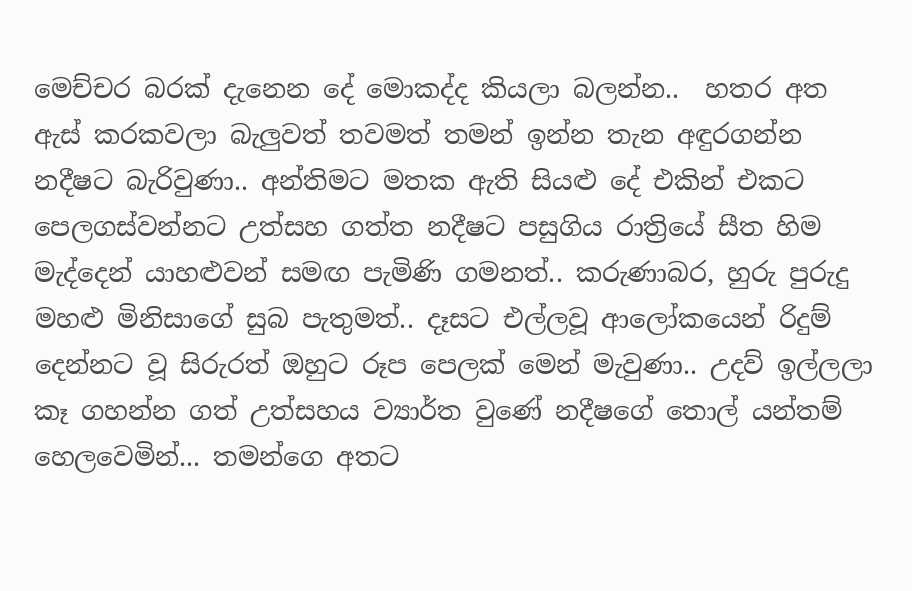මෙච්චර බරක් දැනෙන දේ මොකද්ද කියලා බලන්න..  හතර අත ඇස් කරකවලා බැලුවත් තවමත් තමන් ඉන්න තැන අඳුරගන්න නදීෂට බැරිවුණා.. අන්තිමට මතක ඇති සියළු දේ එකින් එකට පෙලගස්වන්නට උත්සහ ගත්ත නදීෂට පසුගිය රාත්‍රියේ සීත හිම මැද්දෙන් යාහළුවන් සමඟ පැමිණි ගමනත්.. කරුණාබර, හුරු පුරුදු මහළු මිනිසාගේ සුබ පැතුමත්.. දෑසට එල්ලවූ ආලෝකයෙන් රිදුම් දෙන්නට වූ සිරුරත් ඔහුට රූප පෙලක් මෙන් මැවුණා.. උදව් ඉල්ලලා කෑ ගහන්න ගත් උත්සහය ව්‍යාර්ත වුණේ නදීෂගේ තොල් යන්තම් හෙලවෙමින්... තමන්ගෙ අතට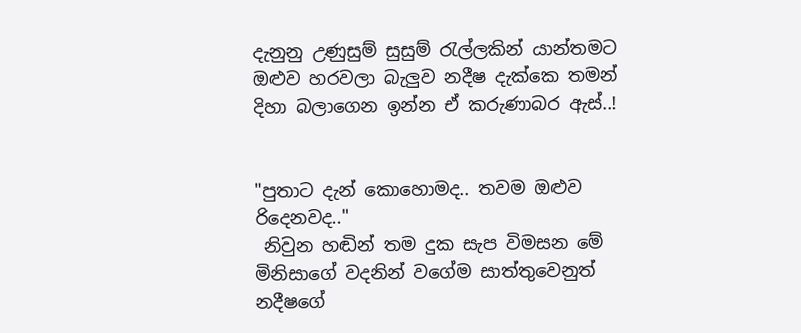දැනුනු උණුසුම් සුසුම් රැල්ලකින් යාන්තමට ඔළුව හරවලා බැලුව නදීෂ දැක්කෙ තමන් දිහා බලාගෙන ඉන්න ඒ කරුණාබර ඇස්..!


"පුතාට දැන් කොහොමද.. තවම ඔළුව රිදෙනවද.."
 නිවුන හඬින් තම දුක සැප විමසන මේ මිනිසාගේ වදනින් වගේම සාත්තුවෙනුත් නදීෂගේ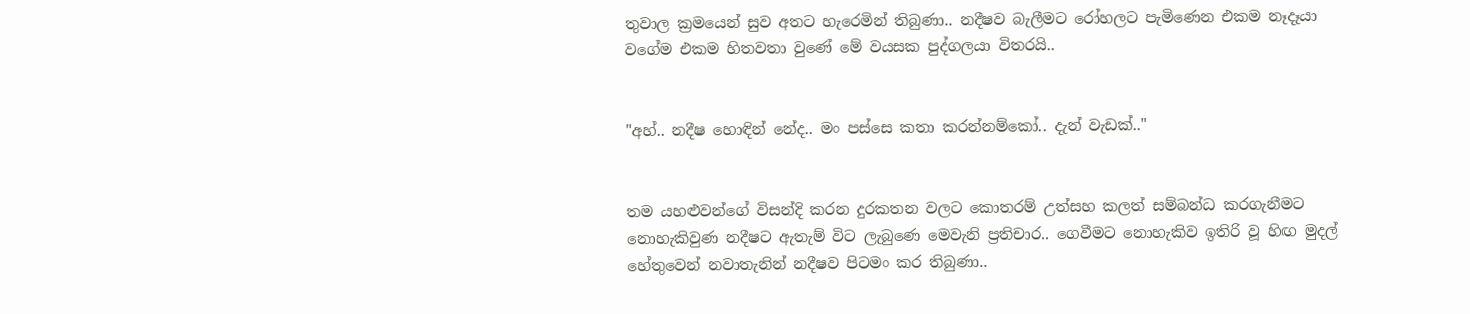තුවාල ක්‍රමයෙන් සුව අතට හැරෙමින් තිබුණා.. නදීෂව බැලීමට රෝහලට පැමිණෙන එකම නෑදෑයා වගේම එකම හිතවතා වුණේ මේ වයසක පුද්ගලයා විතරයි..


"අහ්.. නදීෂ හොඳින් නේද.. මං පස්සෙ කතා කරන්නම්කෝ.. දැන් වැඩක්.."


තම යහළුවන්ගේ විසන්දි කරන දුරකතන වලට කොතරම් උත්සහ කලත් සම්බන්ධ කරගැනීමට නොහැකිවුණ නදීෂට ඇතැම් විට ලැබුණෙ මෙවැනි ප්‍රතිචාර.. ගෙවීමට නොහැකිව ඉතිරි වූ හිඟ මුදල් හේතුවෙන් නවාතැනින් නදීෂව පිටමං කර තිබුණා..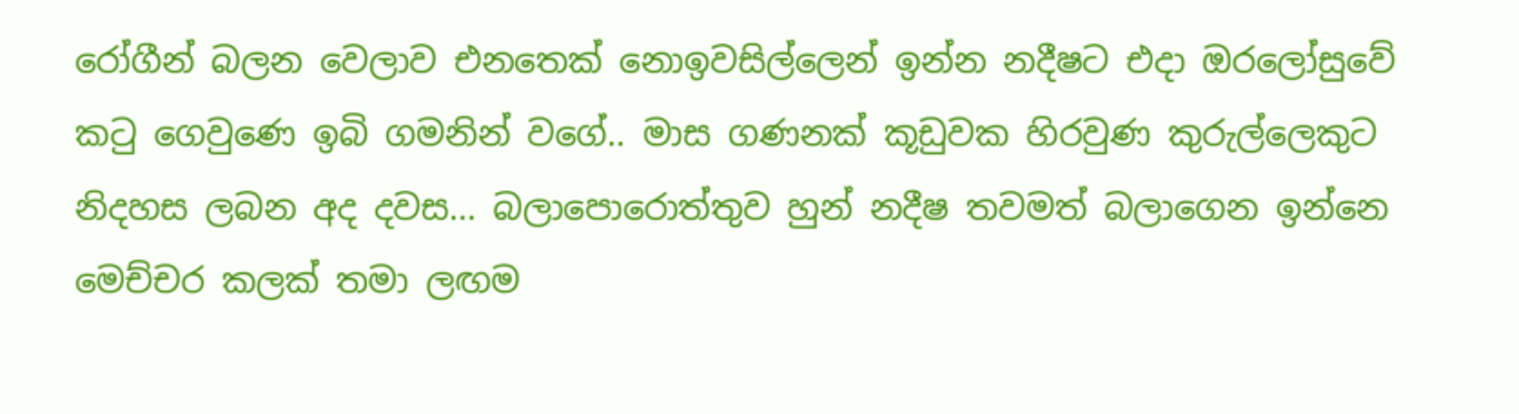රෝගීන් බලන වෙලාව එනතෙක් නොඉවසිල්ලෙන් ඉන්න නදීෂට එදා ඔරලෝසුවේ කටු ගෙවුණෙ ඉබි ගමනින් වගේ.. මාස ගණනක් කූඩුවක හිරවුණ කුරුල්ලෙකුට නිදහස ලබන අද දවස... බලාපොරොත්තුව හුන් නදීෂ තවමත් බලාගෙන ඉන්නෙ මෙච්චර කලක් තමා ලඟම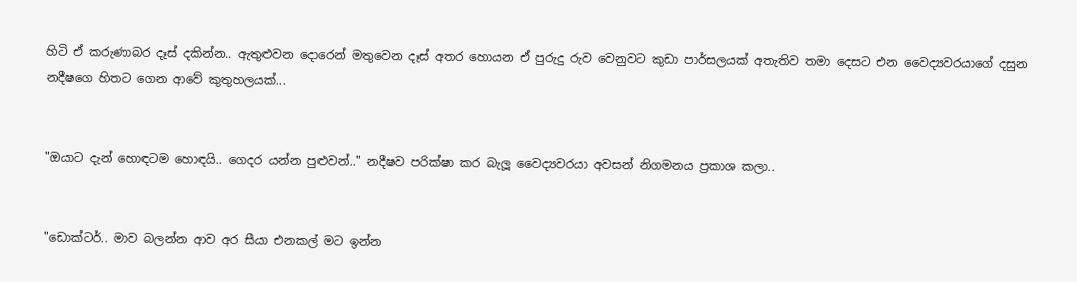හිටි ඒ කරුණාබර දෑස් දකින්න.. ඇතුළුවන දොරෙන් මතුවෙන දෑස් අතර හොයන ඒ පුරුදු රුව වෙනුවට කුඩා පාර්සලයක් අතැතිව තමා දෙසට එන වෛද්‍යවරයාගේ දසුන නදීෂගෙ හිතට ගෙන ආවේ කුතුහලයක්...


"ඔයාට දැන් හොඳටම හොඳයි.. ගෙදර යන්න පුළුවන්.." නදීෂව පරික්ෂා කර බැලූ වෛද්‍යවරයා අවසන් නිගමනය ප්‍රකාශ කලා..


"ඩොක්ටර්.. මාව බලන්න ආව අර සීයා එනකල් මට ඉන්න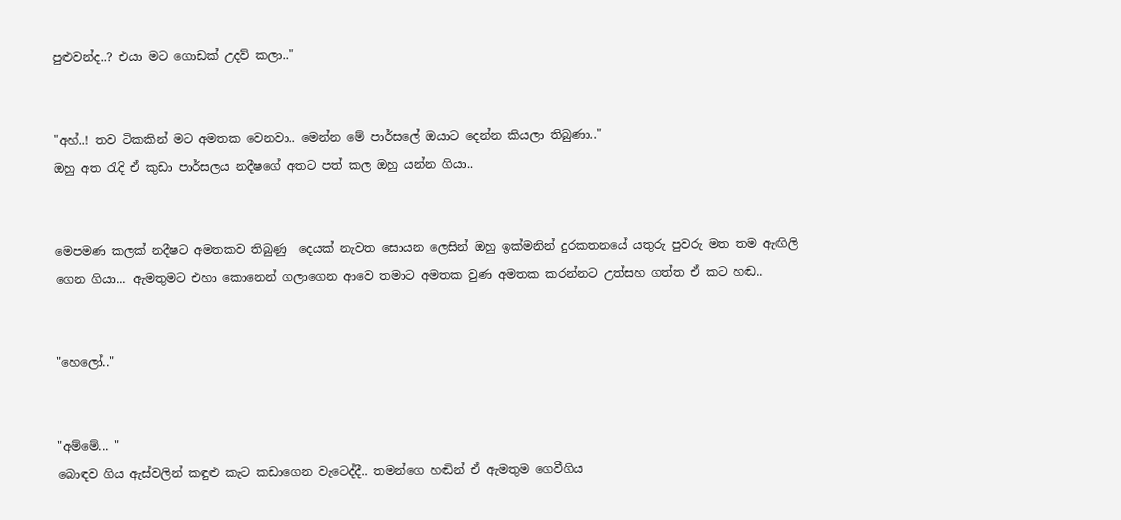පුළුවන්ද..? එයා මට ගොඩක් උදව් කලා.."


"අහ්..! තව ටිකකින් මට අමතක වෙනවා.. මෙන්න මේ පාර්සලේ ඔයාට දෙන්න කියලා තිබුණා.."
ඔහු අත රැදි ඒ කුඩා පාර්සලය නදීෂගේ අතට පත් කල ඔහු යන්න ගියා..


මෙ‍පමණ කලක් නදීෂට අමතකව තිබුණු  දෙයක් නැවත සොයන ‍ලෙසින් ඔහු ඉක්මනින් දුරකතනයේ යතුරු පුවරු මත තම ඇඟිලි ගෙන ගියා... ඇමතුමට එහා කොනෙන් ගලාගෙන ආවෙ තමාට අමතක වුණ අමතක කරන්නට උත්සහ ගත්ත ඒ කට හඬ..


"හෙලෝ.."


"අම්මේ... "
බොඳව ගිය ඇස්වලින් කඳුළු කැට කඩාගෙන වැටෙද්දී.. තමන්ගෙ හඬින් ඒ ඇමතුම ගෙවීගිය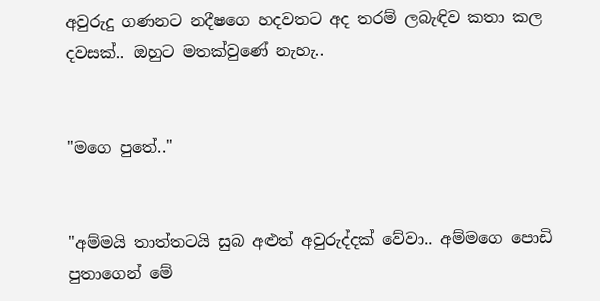අවුරුදු ගණනට නදීෂගෙ හදවතට අද තරම් ලබැඳිව කතා කල දවසක්.. ඔහුට මතක්වුණේ නැහැ..


"මගෙ පුතේ.."


"අම්මයි තාත්තටයි සුබ අළුත් අවුරුද්දක් වේවා.. අම්මගෙ පොඩි පුතාගෙන් මේ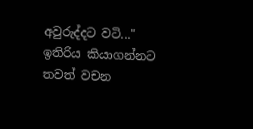අවුරුද්දට වටි..."
ඉතිරිය කියාගන්නට තවත් වචන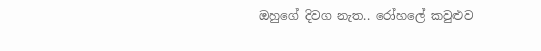ඔහුගේ දිවග නැත.. රෝහලේ කවුළුව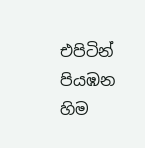එපිටින් පියඹන හිම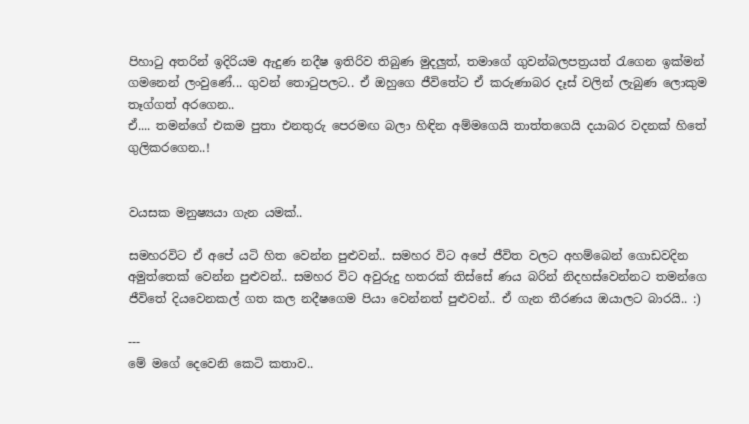පිහාටු අතරින් ඉදිරියම ඇදුණ නදීෂ ඉතිරිව තිබුණ මුදලුත්, තමාගේ ගුවන්බලපත්‍රයත් රැගෙන ඉක්මන් ගමනෙන් ලංවුණේ... ගුවන් තොටුපලට.. ඒ ඔහුගෙ ජීවිතේට ඒ කරුණාබර දෑස් වලින් ලැබුණ ලොකුම තෑග්ගත් අරගෙන..
ඒ.... තමන්ගේ එකම පුතා එනතුරු පෙරමඟ බලා හිඳින අම්මගෙයි තාත්තගෙයි දයාබර වදනක් හිතේ ගුලිකරගෙන..!


වයසක මනුෂ්‍යයා ගැන යමක්..

සමහරවිට ඒ අපේ යටි හිත වෙන්න පුළුවන්.. සමහර විට අපේ ජීවිත වලට අහම්බෙන් ගොඩවදින අමුත්තෙක් වෙන්න පුළුවන්.. සමහර විට අවුරුදු හතරක් තිස්සේ ණය බරින් නිදහස්වෙන්නට තමන්ගෙ ජීවිතේ දියවෙනකල් ගත කල නදීෂගෙම පියා වෙන්නත් පුළුවන්.. ඒ ගැන තීරණය ඔයාලට බාරයි.. :)

---
මේ මගේ දෙවෙනි කෙටි කතාව..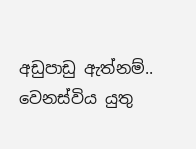අඩුපාඩු ඇත්නම්.. වෙනස්විය යුතු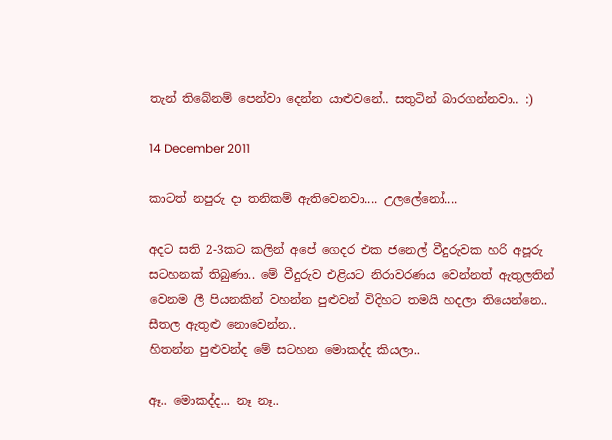තැන් තිබේනම් පෙන්වා දෙන්න යාළුවනේ.. සතුටින් බාරගන්නවා.. :)

14 December 2011

කාටත් නපුරු දා තනිකම් ඇතිවෙනවා.... උලලේනෝ....

අදට සති 2-3කට කලින් අපේ ගෙදර එක ජනෙල් වීදුරුවක හරි අපූරු සටහනක් තිබුණා.. මේ වීදුරුව එළියට නිරාවරණය වෙන්නත් ඇතුලතින් වෙනම ලී පියනකින් වහන්න පුළුවන් විදිහට තමයි හදලා තියෙන්නෙ.. සීතල ඇතුළු නොවෙන්න..
හිතන්න පුළුවන්ද මේ සටහන මොකද්ද කියලා..

ඈ.. මොකද්ද... නෑ නෑ..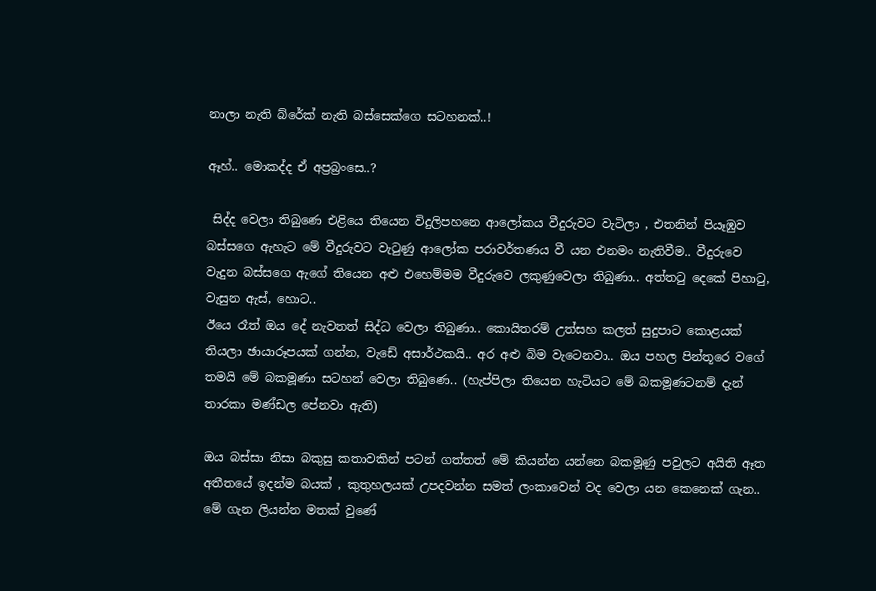නාලා නැති බ්රේක් නැති බස්සෙක්ගෙ සටහනක්..!

ඈහ්.. මොකද්ද ඒ අප්‍රබ්‍රංසෙ..?

 සිද්ද වෙලා තිබුණෙ එළියෙ තියෙන විදුලිපහනෙ ආලෝකය වීදුරුවට වැටිලා , එතනින් පියෑඹුව බස්සගෙ ඇහැට මේ වීදුරුවට වැටුණු ආලෝක පරාවර්තණය වී යන එනමං නැතිවීම.. වීදුරුවෙ වැදුන බස්සගෙ ඇගේ තියෙන අළු එහෙම්මම වීදුරුවෙ ලකුණුවෙලා තිබුණා.. අත්තටු දෙකේ පිහාටු, වැසුන ඇස්, හොට..
ඊයෙ රෑත් ඔය දේ නැවතත් සිද්ධ වෙලා තිබුණා.. කොයිතරම් උත්සහ කලත් සුදුපාට කොළයක් තියලා ඡායාරූපයක් ගන්න, වැඩේ අසාර්ථකයි.. අර අළු බිම වැටෙනවා.. ඔය පහල පින්තූරෙ වගේ තමයි මේ බකමූණා සටහන් වෙලා තිබුණෙ.. (හැප්පිලා තියෙන හැටියට මේ බකමූණටනම් දැන් තාරකා මණ්ඩල පේනවා ඇති)

ඔය බස්සා නිසා බකුසු කතාවකින් පටන් ගත්තත් මේ කියන්න යන්නෙ බකමූණු පවුලට අයිති ඈත අතීතයේ ඉදන්ම බයක් , කුතුහලයක් උපදවන්න සමත් ලංකාවෙන් වද වෙලා යන කෙනෙක් ගැන.. මේ ගැන ලියන්න මතක් වුණේ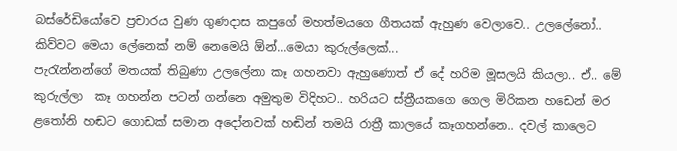බස්රේඩියෝවෙ ප්‍රචාරය වුණ ගුණදාස කපුගේ මහත්මයගෙ ගීතයක් ඇහුණ වෙලාවෙ.. උලලේ‍නෝ.. කිව්වට මෙයා ලේනෙක් නම් නෙමෙයි ඕන්...මෙයා කුරුල්ලෙක්...
පැරැන්නන්ගේ මතයක් තිබුණා උලලේනා කෑ ගහනවා ඇහුණොත් ඒ දේ හරිම මූසලයි කියලා.. ඒ.. මේ කුරුල්ලා  කෑ ගහන්න පටන් ගන්නෙ අමුතුම විදිහට.. හරියට ස්ත්‍රීයකගෙ ගෙල මිරිකන හඩෙන් මර ළතෝනි හඬට ගොඩක් සමාන අදෝනවක් හඬින් තමයි රාත්‍රී කාලයේ කෑගහන්නෙ.. දවල් කාලෙට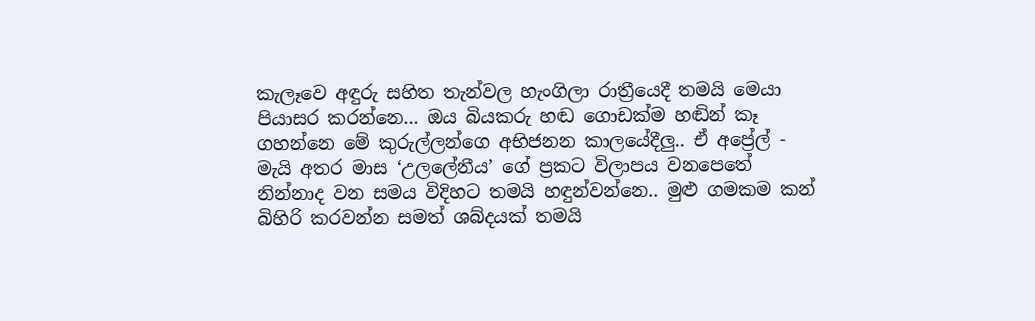කැලෑවෙ අඳුරු සහිත තැන්වල හැංගිලා රාත්‍රීයෙදී තමයි මෙයා පියාසර කරන්නෙ... ඔය බියකරු හඬ ගොඩක්ම හඬින් කෑ ගහන්නෙ මේ කුරුල්ලන්ගෙ අභිජනන කාලයේදීලු.. ඒ අප්‍රේල් - මැයි අතර මාස ‘උලලේනීය’ ගේ ප්‍රකට විලාපය වනපෙතේ නින්නාද වන සමය විදිහට තමයි හඳුන්වන්නෙ.. මුළු ගමකම කන් බිහිරි කරවන්න සමත් ශබ්දයක් තමයි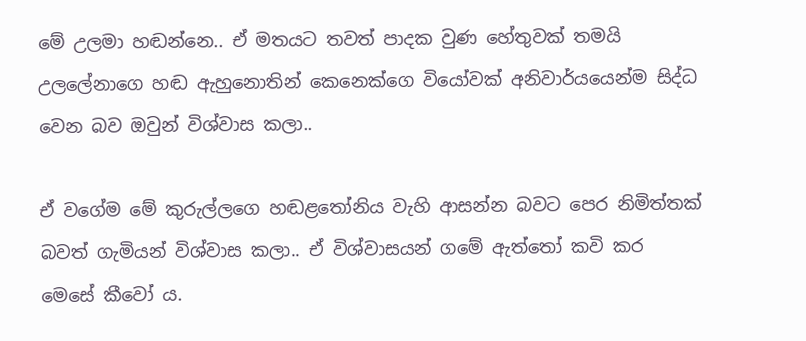මේ උලමා හඬන්නෙ.. ඒ මතයට තවත් පාදක වුණ හේතුවක් තමයි උලලේනාගෙ හඬ ඇහුනොතින් කෙනෙක්ගෙ වියෝවක් අනිවාර්යයෙන්ම සිද්ධ වෙන බව ඔවුන් විශ්වාස කලා..

ඒ වගේම මේ කුරුල්ලගෙ හඬළතෝනිය වැහි ආසන්න බවට පෙර නිමිත්තක් බවත් ගැමියන් විශ්වාස කලා.. ඒ විශ්වාසයන් ගමේ ඇත්තෝ කවි කර මෙසේ කීවෝ ය.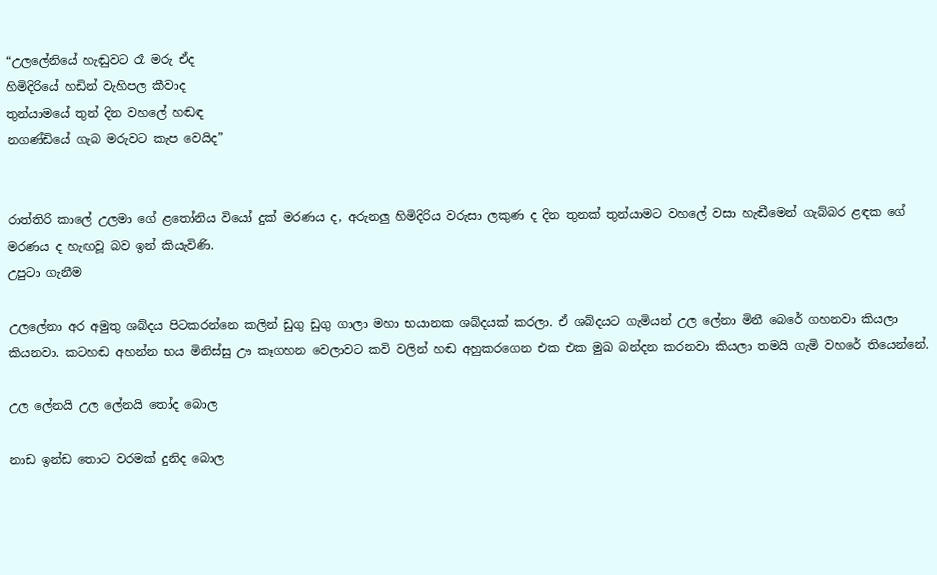“උලලේනියේ හැඬුවට රෑ මරු ඒද
හිමිදිරියේ හඩින් වැහිපල කීවාද
තුන්යාමයේ තුන් දින වහලේ හඬඳ
නගණ්ඩියේ ගැබ මරුවට කැප වෙයිද”


රාත්තිරි කාලේ උලමා ගේ ළතෝනිය වියෝ දුක් මරණය ද, අරුනලු හිමිදිරිය වරුසා ලකුණ ද දින තුනක් තුන්යාමට වහලේ වසා හැඬීමෙන් ගැබ්බර ළඳක ගේ මරණය ද හැඟවූ බව ඉන් කියැවිණි.
උපුටා ගැනීම

උලලේනා අර අමුතු ශබ්දය පිටකරන්නෙ කලින් ඩුගු ඩුගු ගාලා මහා භයානක ශබ්දයක් කරලා. ඒ ශබ්දයට ගැමියන් උල ලේනා මිනී බෙරේ ගහනවා කියලා කියනවා. කටහඬ අහන්න භය මිනිස්සු ඌ කෑගහන වෙලාවට කවි වලින් හඬ අහුකරගෙන එක එක මුඛ බන්දන කරනවා කියලා තමයි ගැමි ව‍හරේ තියෙන්නේ.

උල ලේනයි උල ලේනයි තෝද බොල

නාඩ ඉන්ඩ තොට වරමක් දුනිද බොල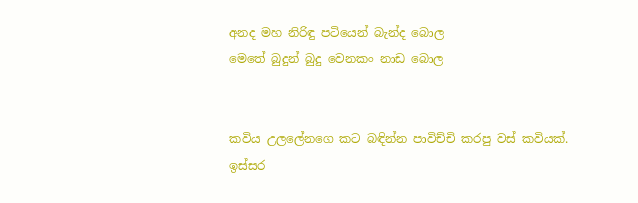අනද මහ නිරිඳු පටියෙන් බැන්ද බොල
මෙතේ බුදුන් බුදු වෙනකං නාඩ බොල


කවිය උලලේනගෙ කට බඳින්න පාවිච්චි කරපු වස් කවියක්. ඉස්සර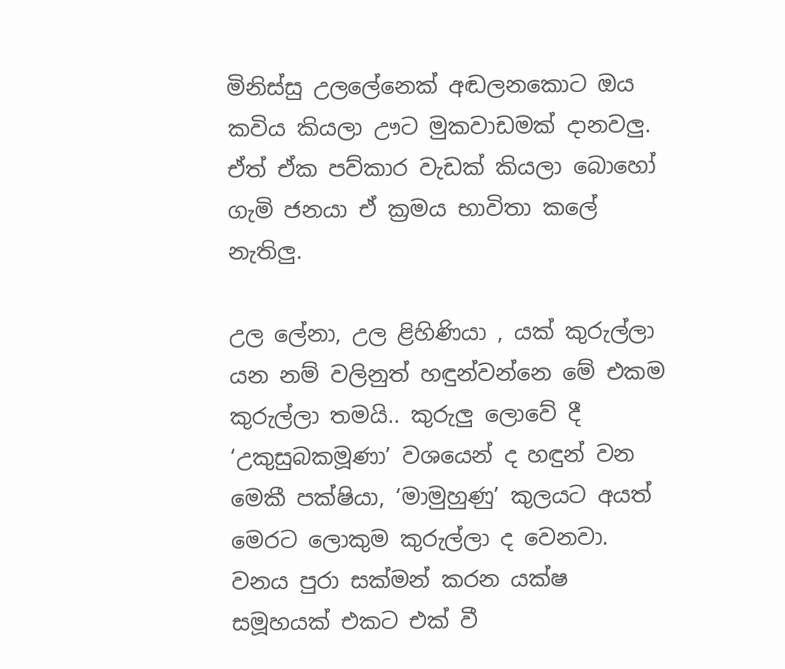මිනිස්සු උලලේනෙක් අඬලනකොට ඔය කවිය කියලා ඌට මුකවාඩමක් දානවලු. ඒත් ඒක පව්කාර වැඩක් කියලා බොහෝ ගැමි ජනයා ඒ ක්‍රමය භාවිතා කලේ නැතිලු.

උල ලේනා, උල ළිහිණියා , යක් කුරුල්ලා යන නම් වලිනුත් හඳුන්වන්නෙ මේ එකම කුරුල්ලා තමයි.. කුරුලු ලොවේ දී ‘උකුසුබකමූණා’ වශයෙන් ද හඳුන් වන මෙකී පක්ෂියා, ‘මාමුහුණු’ කුලයට අයත් මෙරට ලොකුම කුරුල්ලා ද වෙනවා. වනය පුරා සක්මන් කරන යක්ෂ සමූහයක් එකට එක් වී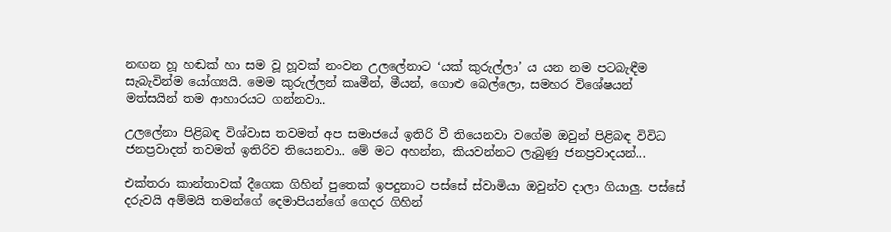නඟන හූ හඬක් හා සම වූ හූවක් නංවන උලලේනාට ‘යක් කුරුල්ලා’ ය යන නම පටබැඳීම සැබැවින්ම යෝග්‍යයි. මෙම කුරුල්ලන් කෘමීන්, මීයන්, ගොළු බෙල්ලො, සමහර විශේෂයන් මත්සයින් තම ආහාරයට ගන්නවා..

උ‍ලලේනා පිළිබඳ විශ්වාස තවමත් අප සමාජයේ ඉතිරි වී තියෙනවා වගේම ඔවුන් පිළිබඳ විවිධ ජනප්‍රවාදත් තවමත් ඉතිරිව තියෙනවා.. මේ මට අහන්න, කියවන්නට ලැබුණු ජනප්‍රවාදයන්...

එක්තරා කාන්තාවක් දීගෙක ගිහින් පුතෙක් ඉපදුනාට පස්සේ ස්වාමියා ඔවුන්ව දාලා ගියාලු. පස්සේ දරුවයි අම්මයි තමන්ගේ දෙමාපියන්ගේ ගෙදර ගිහින්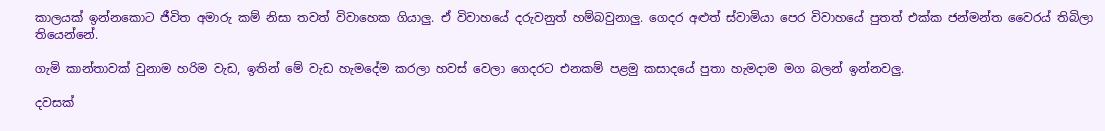කාලයක් ඉන්නකොට ජීවිත අමාරු කම් නිසා තවත් විවාහෙක ගියාලු. ඒ විවාහයේ දරුවනුත් හම්බවුනාලු. ගෙදර අළුත් ස්වාමියා පෙර විවාහ‍යේ පුතත් එක්ක ජන්මන්ත වෛරය් තිබිලා තියෙන්නේ.

ගැමි කාන්තාවක් වුනාම හරිම වැඩ, ඉතින් මේ වැඩ හැමදේම කරලා හවස් වෙලා ගෙදරට එනකම් පළමු කසාදයේ පුතා හැමදාම මග බලන් ඉන්නවලු.

දවසක්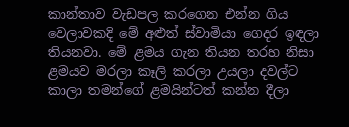කාන්තාව වැඩපල කරගෙන එන්න ගිය වෙලාවකදි මේ අළුත් ස්වාමියා ගෙදර ඉඳලා තියනවා. මේ ළමය ගැන තියන තරහ නිසා ළමයව මරලා කෑලි කරලා උයලා දවල්ට කාලා තමන්ගේ ළමයින්ටත් කන්න දීලා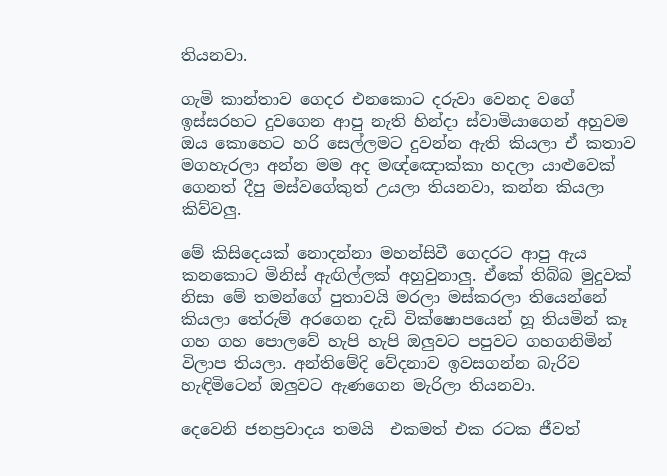තියනවා.

ගැමි කාන්තාව ගෙදර එනකොට දරුවා වෙනද වගේ ඉස්සරහට දුවගෙන ආපු නැති හින්දා ස්වාමියාගෙන් අහුවම ඔය කොහෙට හරි සෙල්ලමට දුවන්න ඇති කියලා ඒ කතාව මගහැරලා අන්න මම අද මඥ්ඤොක්කා හදලා යාළුවෙක් ගෙනත් දීපු මස්වගේකුත් උයලා තියනවා, කන්න කියලා කිව්වලු.

මේ කිසිදෙයක් නොදන්නා මහන්සිවී ගෙදරට ආපු ඇය කනකොට මිනිස් ඇඟිල්ලක් අහුවුනාලු. ඒකේ තිබ්බ මුදුවක් නිසා මේ තමන්ගේ පුතාවයි මරලා මස්කරලා තියෙන්නේ කියලා තේරුම් අරගෙන දැඩි වික්ෂොපයෙන් හූ තියමින් කෑ ගහ ගහ පොලවේ හැපි හැපි ඔලුවට පපුවට ගහගනිමින් විලාප තියලා. අන්තිමේදි වේදනාව ඉවසගන්න බැරිව හැඳිමිටෙන් ඔලුවට ඇණගෙන මැරිලා තියනවා.

දෙවෙනි ජනප්‍රවාදය තමයි  එකමත් එක රටක ජීවත්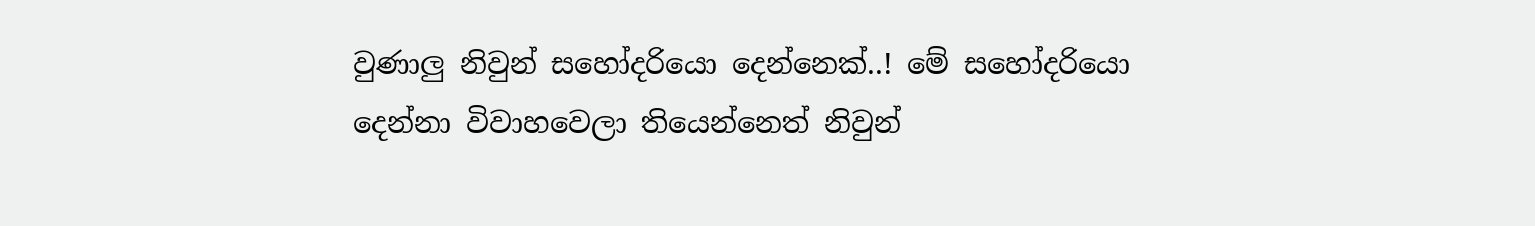වුණාලු නිවුන් සහෝදරියො දෙන්නෙක්..! මේ සහෝදරියො දෙන්නා විවාහවෙලා තියෙන්නෙත් නිවුන්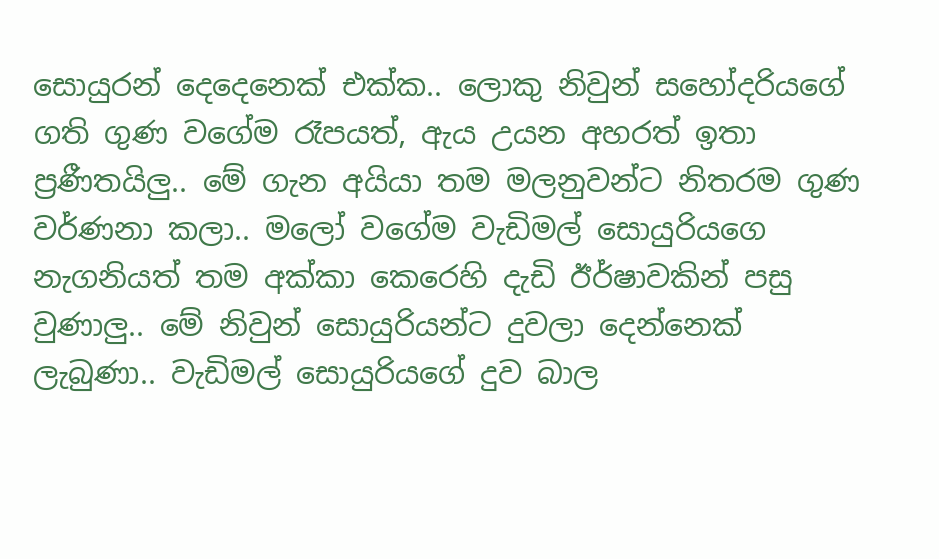සොයුරන් දෙදෙනෙක් එක්ක.. ලොකු නිවුන් ‍සහෝදරියගේ ගති ගුණ වගේම රෑපයත්, ඇය උයන අහරත් ඉතා ප්‍රණීතයිලු.. මේ ගැන අයියා තම මලනුවන්ට නිතරම ගුණ වර්ණනා කලා.. මලෝ වගේම වැඩිමල් සොයුරියගෙ නැගනියත් තම අක්කා කෙරෙහි දැඩි ඊර්ෂාවකින් පසු වුණාලු.. මේ නිවුන් සොයුරියන්ට දුවලා දෙන්නෙක් ලැබුණා.. වැඩිමල් සොයුරියගේ දුව බාල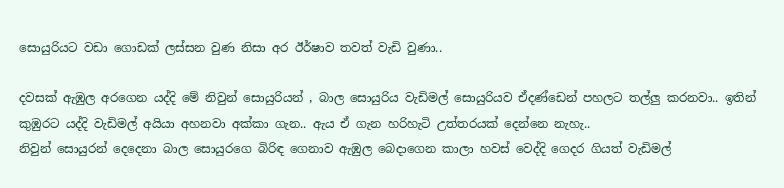සොයුරියට වඩා ගොඩක් ලස්සන වුණ නිසා අර ඊර්ෂාව තවත් වැඩි වුණා..

දවසක් ඇඹුල අරගෙන යද්දි මේ නිවුන් සොයුරියන් , බාල සොයුරිය වැඩිමල් සොයුරියව ඒදණ්ඩෙන් පහලට තල්ලු කරනවා.. ඉතින් කුඹුරට යද්දි වැඩිමල් අයියා අහනවා අක්කා ගැන.. ඇය ඒ ගැන හරිහැටි උත්තරයක් දෙන්නෙ නැහැ..
නිවුන් සොයුරන් දෙදෙනා බාල සොයුරගෙ බිරිඳ ගෙනාව ඇඹුල බෙදාගෙන කාලා හවස් වෙද්දි ගෙදර ගියත් වැඩිමල්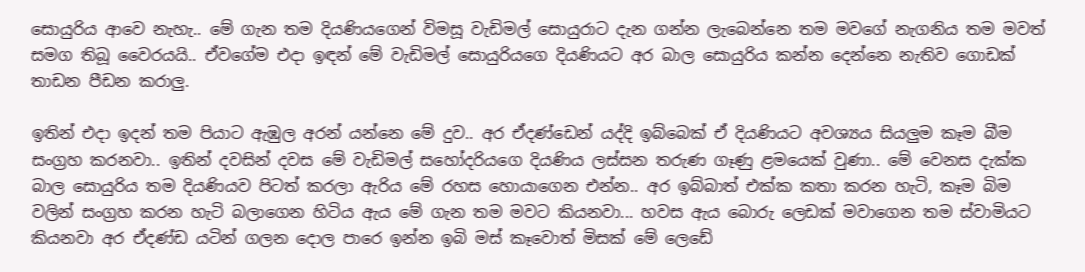සොයුරිය ආවෙ නැහැ.. මේ ගැන තම දියණියගෙන් විමසූ වැඩිමල් සොයුරාට දැන ගන්න ලැබෙන්නෙ තම මවගේ නැගනිය තම මවත් සමග තිබූ වෛරයයි.. ඒවගේම එදා ඉඳන් මේ වැඩිමල් සොයුරියගෙ දියණියට අර බාල සොයුරිය කන්න දෙන්නෙ නැතිව ගොඩක් තාඩන පීඩන කරාලු.

ඉතින් එදා ඉදන් තම පියාට ඇඹුල අරන් යන්නෙ මේ දුව.. අර ඒදණ්ඩෙන් යද්දි ඉබ්බෙක් ඒ දියණියට අවශ්‍යය සියලුම කෑම බීම සංග්‍රහ කරනවා.. ඉතින් දවසින් දවස මේ වැඩිමල් සහෝදරියගෙ දියණිය ලස්සන තරුණ ගෑණු ළමයෙක් වුණා.. මේ වෙනස දැක්ක බාල සොයුරිය තම දියණියව පිටත් කරලා ඇරිය මේ රහස හොයාගෙන එන්න.. අර ඉබ්බාත් එක්ක කතා කරන හැටි, කෑම බිම වලින් සංග්‍රහ කරන හැටි බලාගෙන හිටිය ඇය මේ ගැන තම මවට කියනවා... හවස ඇය බොරු ලෙඩක් මවාගෙන තම ස්වාමියට කියනවා අර ඒදණ්ඩ යටින් ගලන දොල පාරෙ ඉන්න ඉබි මස් කෑවොත් මිසක් මේ ලෙඩේ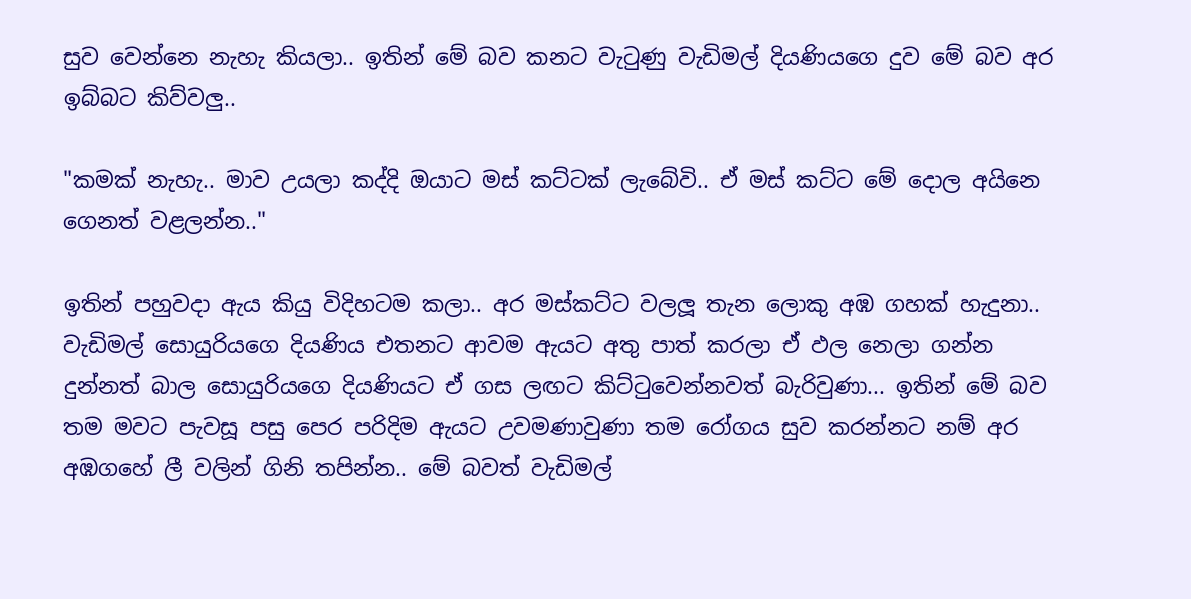සුව වෙන්නෙ නැහැ කියලා.. ඉතින් මේ බව කනට වැටුණු වැඩිමල් දියණියගෙ දුව මේ බව අර ඉබ්බට කිව්වලු..

"කමක් නැහැ.. මාව උයලා කද්දි ඔයාට මස් කට්ටක් ලැබේවි‍.. ඒ මස් කට්ට මේ දොල අයිනෙ ගෙනත් වළලන්න.."

ඉතින් පහුවදා ඇය කියු විදිහටම කලා.. අර මස්කට්ට වලලූ තැන ලොකු අඹ ගහක් හැදුනා.. වැඩිමල් සොයුරියගෙ දියණිය එතනට ආවම ඇයට අතු පාත් කරලා ඒ ඵල නෙලා ගන්න දුන්නත් බාල සොයුරියගෙ දියණියට ඒ ගස ලඟට කිට්ටුවෙන්නවත් බැරිවුණා... ඉතින් මේ බව තම මවට පැවසූ පසු පෙර පරිදිම ඇයට උවමණාවුණා තම රෝගය සුව කරන්නට නම් අර අඹගහේ ලී වලින් ගිනි තපින්න.. මේ බවත් වැඩිමල්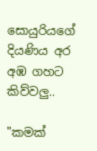සොයුරියගේ දියණිය අර අඹ ගහට කිව්වලු..

"කමක්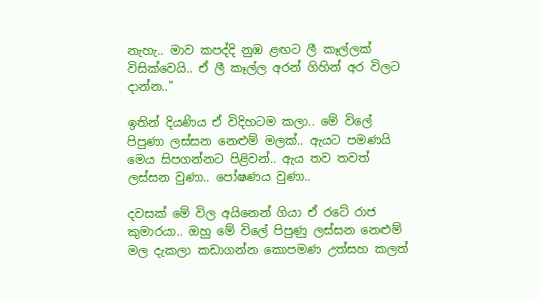නැහැ.. මාව කපද්දි නුඹ ළඟට ලී කෑල්ලක් විසික්වෙයි.. ඒ ලී කෑල්ල අරන් ගිහින් අර විලට දාන්න.."

ඉතින් දියණිය ඒ විදිහටම කලා.. මේ විලේ පිපුණා ලස්සන නෙළුම් මලක්.. ඇයට පමණයි මෙය සිපගන්නට පිළිවන්.. ඇය තව තවත් ලස්සන වුණා.. පෝෂණය වුණා..

දවසක් මේ විල අයිනෙන් ගියා ඒ රටේ රාජ කුමාරයා.. ඔහු මේ විලේ පිපුණු ලස්සන නෙළුම් මල දැකලා කඩාගන්න කොපමණ උත්සහ කලත්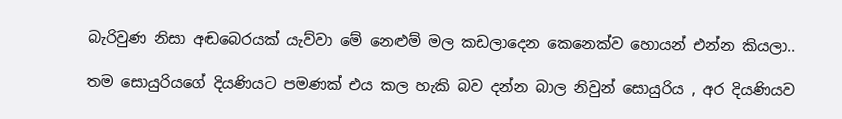බැරිවුණ නිසා අඬබෙරයක් යැව්වා මේ නෙළුම් මල කඩලාදෙන කෙනෙක්ව හොයන් එන්න කියලා..

තම සොයුරියගේ දියණියට පමණක් එය කල හැකි බව දන්න බාල නිවුන් සොයුරිය , අර දියණියව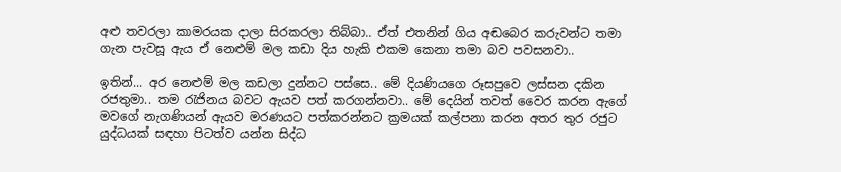අළු තවරලා කාමරයක දාලා සිරකරලා තිබ්බා.. ඒත් එතනින් ගිය අඬබෙර කරුවන්ට තමා ගැන පැවසූ ඇය ඒ නෙළුම් මල කඩා දිය හැකි එකම කෙනා තමා බව පවසනවා..

ඉතින්... අර නෙළුම් මල කඩලා දුන්නට පස්සෙ.. මේ දියණියගෙ රූසපුවෙ ලස්සන දකින රජතුමා.. තම රැජිනය බවට ඇයව පත් කරගන්නවා.. මේ දෙයින් තවත් වෛර කරන ඇගේ මවගේ නැගණියන් ඇයව මරණයට පත්කරන්නට ක්‍රමයක් කල්පනා කරන අතර තුර රජුට යුද්ධයක් සඳහා පිටත්ව යන්න සිද්ධ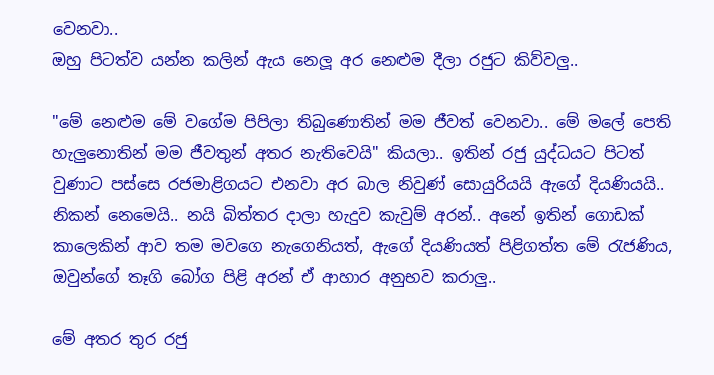වෙනවා..
ඔහු පිටත්ව යන්න කලින් ඇය නෙලූ අර නෙළුම දීලා රජුට කිව්වලු..

"මේ නෙළුම මේ වගේම පිපිලා තිබුණොතින් මම ජීවත් වෙනවා.. මේ මලේ පෙති හැලුනොතින් මම ජීවතුන් අතර නැතිවෙයි" කියලා.. ඉතින් රජු යුද්ධයට පිටත් වුණාට පස්සෙ රජමාළිගයට එනවා අර බාල නිවුණ් සොයුරියයි ඇගේ දියණියයි.. නිකන් නෙමෙයි.. නයි බිත්තර දාලා හැදුව කැවුම් අරන්.. අනේ ඉතින් ගොඩක් කාලෙකින් ආව තම මවගෙ නැගෙනියත්, ඇගේ දියණියත් පිළිගත්ත මේ රැජණිය, ඔවුන්ගේ තෑගි බෝග පිළි අරන් ඒ ආහාර අනුභව කරාලු..

මේ අතර තුර රජු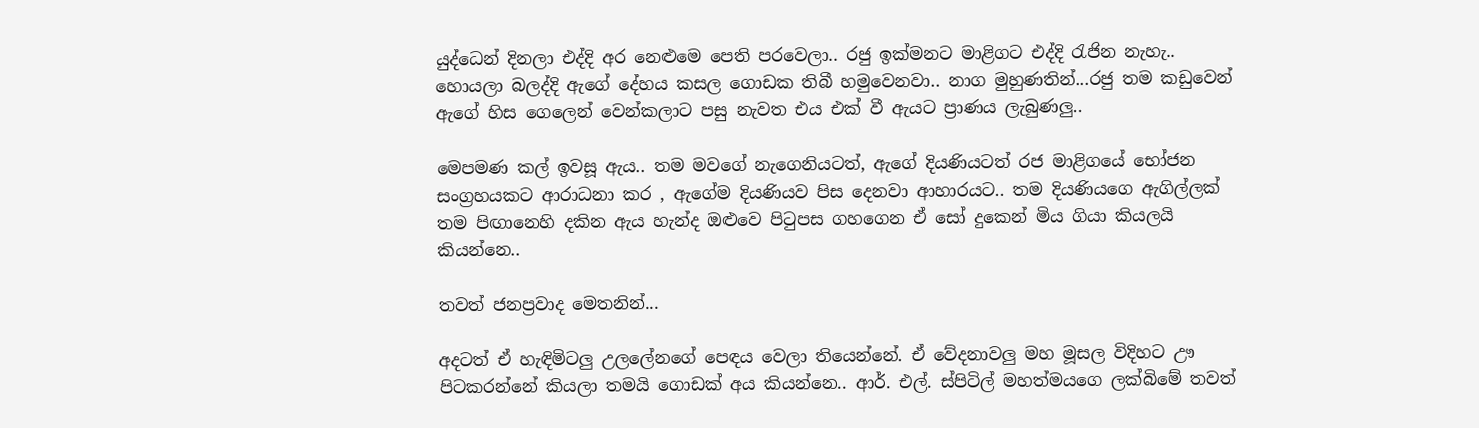යුද්ධෙන් දිනලා එද්දි අර නෙළුමෙ පෙති පරවෙලා.. රජු ඉක්මනට මාළිගට එද්දි රැජින නැහැ.. හොයලා බලද්දි ඇගේ දේහය කසල ගොඩක තිබී හමුවෙනවා.. නාග මුහුණතින්...රජු තම කඩුවෙන් ඇගේ හිස ගෙලෙන් වෙන්කලාට පසු නැවත එය එක් වී ඇයට ප්‍රාණය ලැබුණලු..

මෙපමණ කල් ඉවසූ ඇය.. තම මවගේ නැගෙනියටත්, ඇගේ දියණියටත් රජ මාළිගයේ භෝජන සංග්‍රහයකට ආරාධනා කර , ඇගේම දියණියව පිස දෙනවා ආහාරයට.. තම දියණියගෙ ඇගිල්ලක් තම පිඟානෙහි දකින ඇය හැන්ද ‍ඔළුවෙ පිටුපස ගහගෙන ඒ සෝ දුකෙන් මිය ගියා කියලයි කියන්නෙ..

තවත් ජනප්‍රවාද මෙතනින්...

අදටත් ඒ හැඳිමිටලු උලලේනගේ පෙඳය වෙලා තියෙන්නේ. ඒ වේදනාවලු මහ මූසල විදිහට ඌ පිටකරන්නේ කියලා තමයි ගොඩක් අය කියන්නෙ.. ආර්. එල්. ස්පිටිල් මහත්මයගෙ ලක්බිමේ තවත්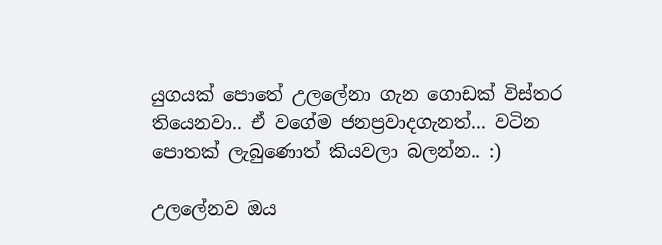යුගයක් පොතේ උලලේනා ගැන ගොඩක් විස්තර තියෙනවා.. ඒ වගේම ජනප්‍රවාදගැනත්... වටින පොතක් ලැබුණොත් කියවලා බලන්න.. :)

උලලේනව ඔය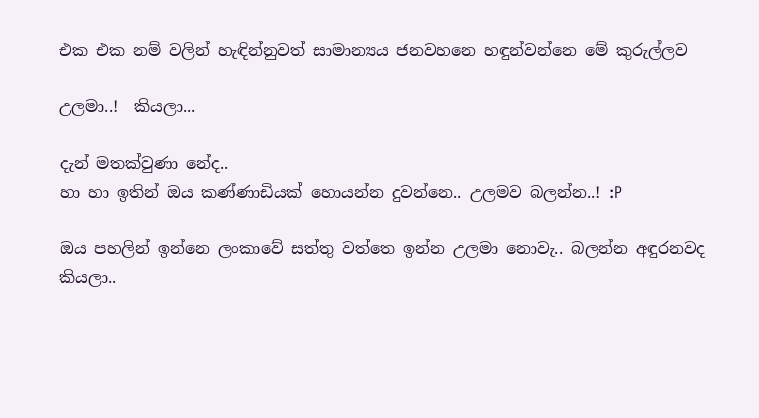එක එක නම් වලින් හැඳින්නුවත් සාමාන්‍යය ජනවහනෙ හඳුන්වන්නෙ මේ කුරුල්ලව

උලමා..!  කියලා...

දැන් මතක්වුණා නේද..
හා හා ඉතින් ඔය කණ්ණාඩියක් හොයන්න දුවන්නෙ.. උලමව බලන්න..! :P

ඔය පහලින් ඉන්නෙ ලංකාවේ සත්තු වත්තෙ ඉන්න උලමා නොවැ.. බලන්න අඳුරනවද කියලා..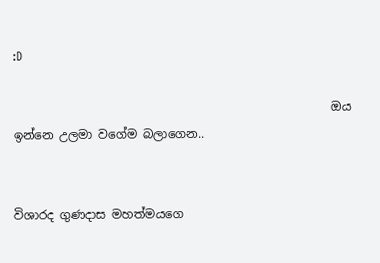:D

                                                     ඔය ඉන්නෙ උලමා වගේම බලාගෙන..


විශාරද ගුණදාස මහත්මයගෙ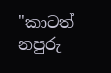"කාටත් නපුරු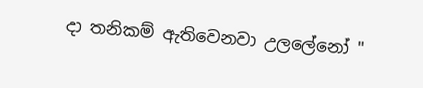දා තනිකම් ඇතිවෙනවා උලලේනෝ "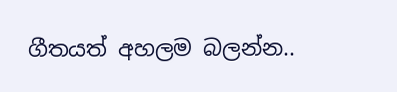ගීතයත් අහලම බලන්න..